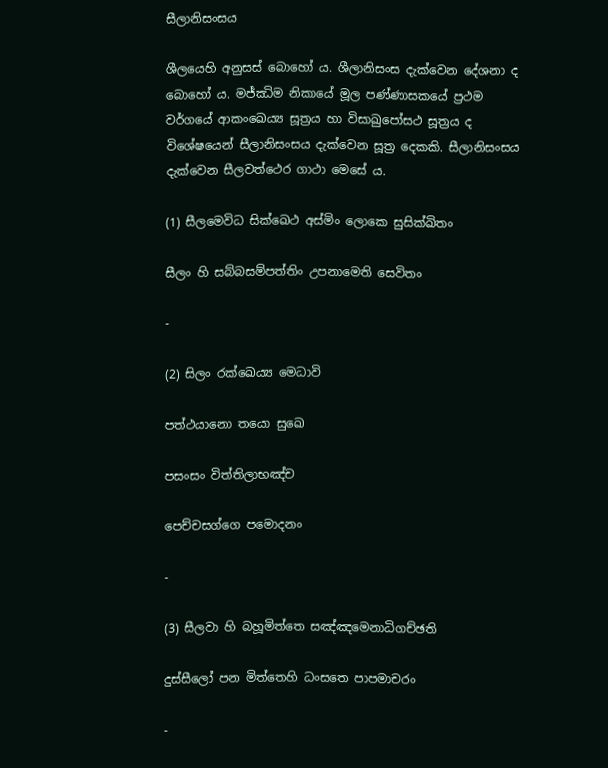සීලානිසංසය

ශීලයෙහි අනුසස් බොහෝ ය. ශීලානිසංස දැක්වෙන දේශනා ද බොහෝ ය. මජ්ඣිම නිකායේ මූල පණ්ණාසකයේ ප්‍රථම වර්ගයේ ආකංඛෙය්‍ය සූත්‍රය හා විසාඛුපෝසථ සූත්‍රය ද විශේෂයෙන් සීලානිසංසය දැක්වෙන සූත්‍ර දෙකකි. සීලානිසංසය දැක්වෙන සීලවත්ථෙර ගාථා මෙසේ ය.

(1) සීලමෙවිධ සික්ඛෙථ අස්මිං ලොකෙ සුසික්ඛිතං

සීලං හි සබ්බසම්පත්තිං උපනාමෙති සෙවිතං

-

(2) සිලං රක්ඛෙය්‍ය මෙධාවි

පත්ථයානො තයො සුඛෙ

පසංසං විත්තිලාභඤ්ච

පෙච්චසග්ගෙ පමොදනං

-

(3) සීලවා හි බහූමිත්තෙ සඤ්ඤමෙනාධිගච්ඡති

දුස්සීලෝ පන මිත්තෙහි ධංසතෙ පාපමාචරං

-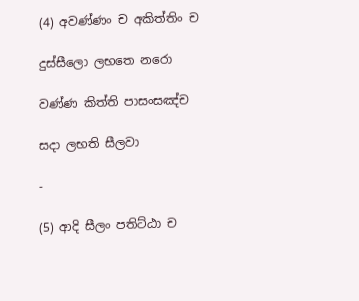(4) අවණ්ණං ච අකිත්තිං ච

දුස්සීලො ලභතෙ නරො

වණ්ණ කිත්ති පාසංසඤ්ච

සදා ලභති සීලවා

-

(5) ආදි සීලං පතිට්ඨා ච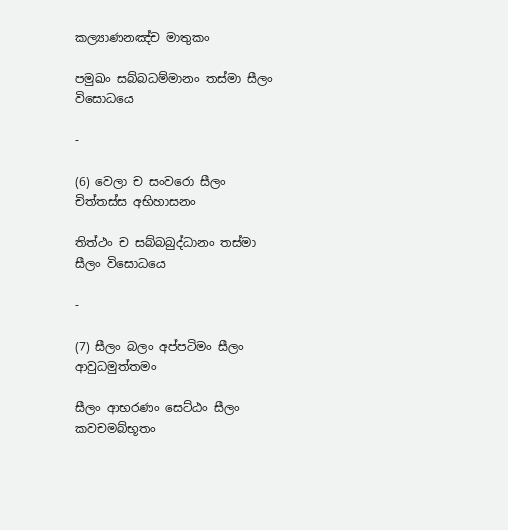කල්‍යාණනඤ්ච මාතුකං

පමුඛං සබ්බධම්මානං තස්මා සීලං විසොධයෙ

-

(6) වෙලා ච සංවරො සීලං චිත්තස්ස අභිහාසනං

තිත්ථං ච සබ්බබුද්ධානං තස්මා සීලං විසොධයෙ

-

(7) සීලං බලං අප්පටිමං සීලං ආවුධමුත්තමං

සීලං ආභරණං සෙට්ඨං සීලං කවචමබ්භූතං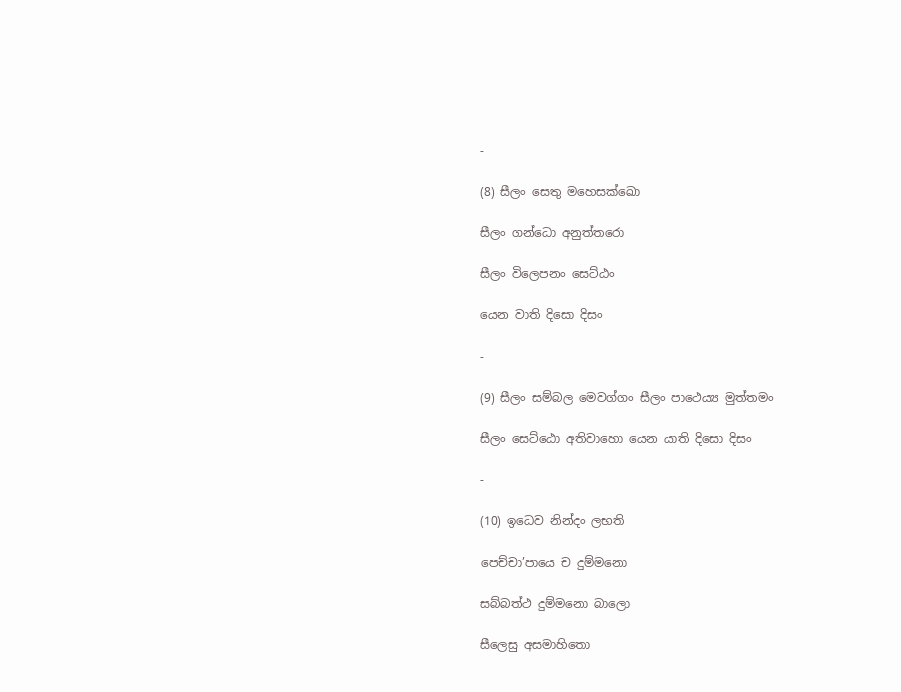-

(8) සීලං සෙතු මහෙසක්ඛො

සීලං ගන්ධො අනුත්තරො

සීලං විලෙපනං සෙට්ඨං

යෙන වාති දිසො දිසං

-

(9) සීලං සම්බල මෙවග්ගං සීලං පාථෙය්‍ය මුත්තමං

සීලං සෙට්ඨො අතිවාහො යෙන යාති දිසො දිසං

-

(10) ඉධෙව නින්දං ලභති

පෙච්චා’පායෙ ච දුම්මනො

සබ්බත්ථ දුම්මනො බාලො

සීලෙසු අසමාහිතො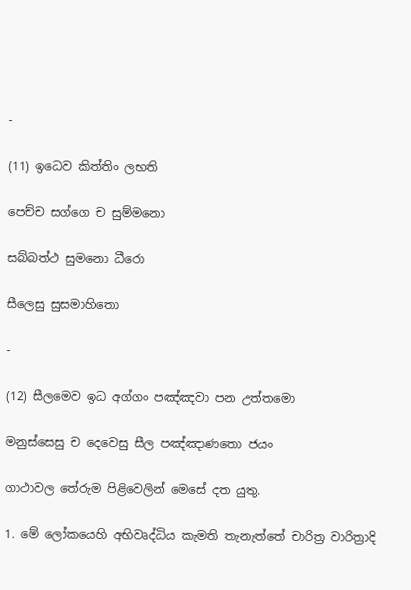-

(11) ඉධෙව කිත්තිං ලභති

පෙච්ච සග්ගෙ ච සුම්මනො

සබ්බත්ථ සුමනො ධීරො

සීලෙසු සුසමාහිතො

-

(12) සීලමෙව ඉධ අග්ගං පඤ්ඤවා පන උත්තමො

මනුස්සෙසු ච දෙවෙසු සීල පඤ්ඤාණතො ජයං

ගාථාවල තේරුම පිළිවෙලින් මෙසේ දත යුතු.

1. මේ ලෝකයෙහි අභිවෘද්ධිය කැමති තැනැත්තේ චාරිත්‍ර වාරිත්‍රාදි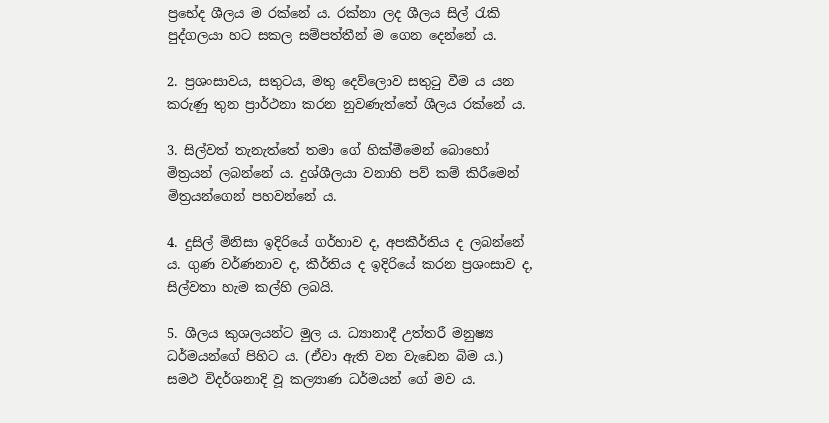ප්‍රභේද ශීලය ම රක්නේ ය. රක්නා ලද ශීලය සිල් රැකි පුද්ගලයා හට සකල සම්පත්තීන් ම ගෙන දෙන්නේ ය.

2. ප්‍රශංසාවය, සතුටය, මතු දෙව්ලොව සතුටු වීම ය යන කරුණු තුන ප්‍රාර්ථනා කරන නුවණැත්තේ ශීලය රක්නේ ය.

3. සිල්වත් තැනැත්තේ තමා ගේ හික්මීමෙන් බොහෝ මිත්‍රයන් ලබන්නේ ය. දුශ්ශීලයා වනාහි පව් කම් කිරීමෙන් මිත්‍රයන්ගෙන් පහවන්නේ ය.

4. දුසිල් මිනිසා ඉදිරියේ ගර්හාව ද, අපකීර්තිය ද ලබන්නේ ය. ගුණ වර්ණනාව ද, කීර්තිය ද ඉදිරියේ කරන ප්‍රශංසාව ද, සිල්වතා හැම කල්හි ලබයි.

5. ශීලය කුශලයන්ට මුල ය. ධ්‍යානාදී උත්තරී මනුෂ්‍ය ධර්මයන්ගේ පිහිට ය. (ඒවා ඇති වන වැඩෙන බිම ය.) සමථ විදර්ශනාදි වූ කල්‍යාණ ධර්මයන් ගේ මව ය.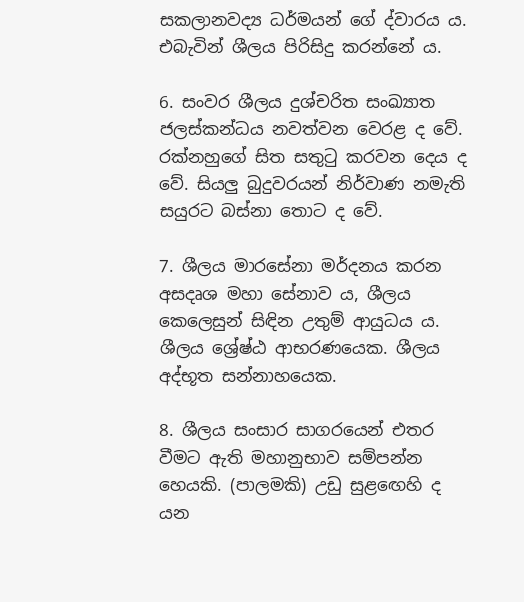සකලානවද්‍ය ධර්මයන් ගේ ද්වාරය ය. එබැවින් ශීලය පිරිසිදු කරන්නේ ය.

6. සංවර ශීලය දුශ්චරිත සංඛ්‍යාත ජලස්කන්ධය නවත්වන වෙරළ ද වේ. රක්නහුගේ සිත සතුටු කරවන දෙය ද වේ. සියලු බුදුවරයන් නිර්වාණ නමැති සයුරට බස්නා තොට ද වේ.

7. ශීලය මාරසේනා මර්දනය කරන අසදෘශ මහා සේනාව ය, ශීලය කෙලෙසුන් සිඳින උතුම් ආයුධය ය. ශීලය ශ්‍රේෂ්ඨ ආභරණයෙක. ශීලය අද්භූත සන්නාහයෙක.

8. ශීලය සංසාර සාගරයෙන් එතර වීමට ඇති මහානුභාව සම්පන්න හෙයකි. (පාලමකි) උඩු සුළඟෙහි ද යන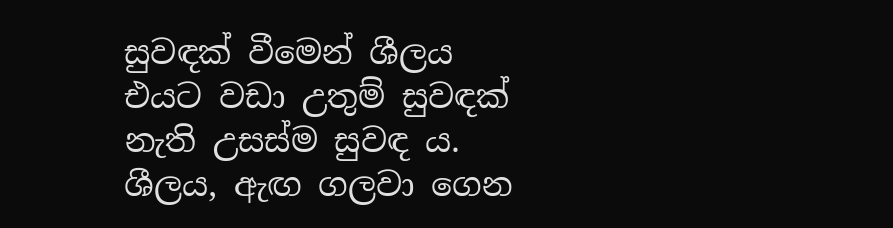සුවඳක් වීමෙන් ශීලය එයට වඩා උතුම් සුවඳක් නැති උසස්ම සුවඳ ය. ශීලය, ඇඟ ගලවා ගෙන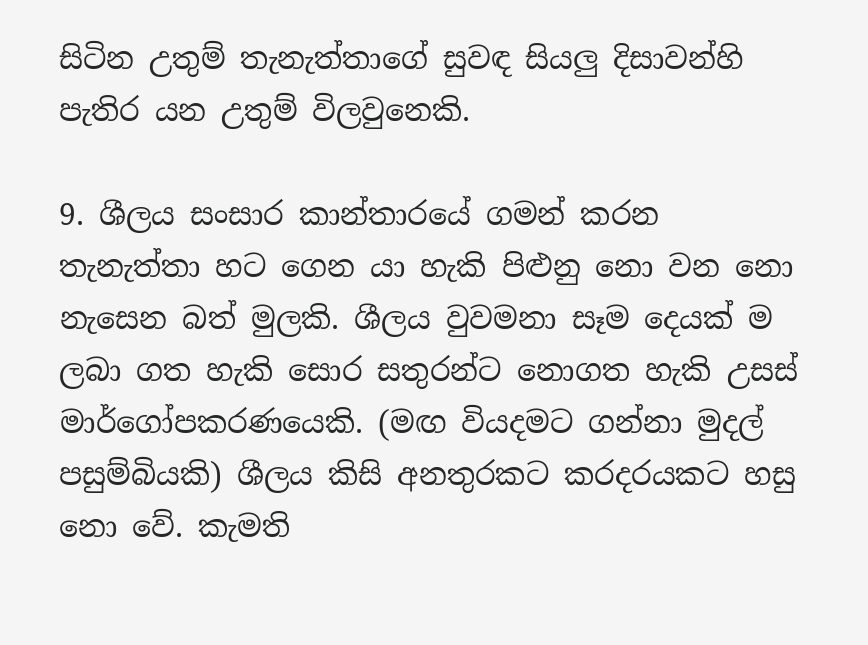සිටින උතුම් තැනැත්තාගේ සුවඳ සියලු දිසාවන්හි පැතිර යන උතුම් විලවුනෙකි.

9. ශීලය සංසාර කාන්තාරයේ ගමන් කරන තැනැත්තා හට ගෙන යා හැකි පිළුනු නො වන නො නැසෙන බත් මුලකි. ශීලය වුවමනා සෑම දෙයක් ම ලබා ගත හැකි සොර සතුරන්ට නොගත හැකි උසස් මාර්ගෝපකරණයෙකි. (මඟ වියදමට ගන්නා මුදල් පසුම්බියකි) ශීලය කිසි අනතුරකට කරදරයකට හසු නො වේ. කැමති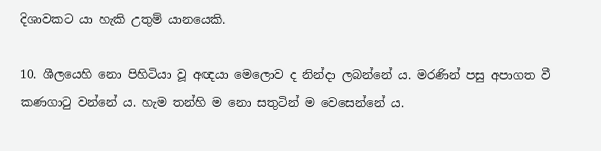දිශාවකට යා හැකි උතුම් යානයෙකි.

10. ශීලයෙහි නො පිහිටියා වූ අඥයා මෙලොව ද නින්දා ලබන්නේ ය. මරණින් පසු අපාගත වී කණගාටු වන්නේ ය. හැම තන්හි ම නො සතුටින් ම වෙසෙන්නේ ය.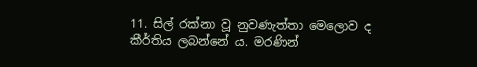11. සිල් රක්නා වූ නුවණැත්තා මෙලොව ද කීර්තිය ලබන්නේ ය. මරණින්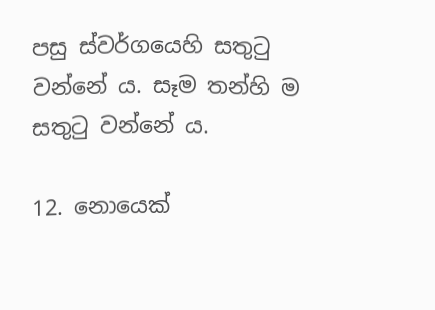පසු ස්වර්ගයෙහි සතුටු වන්නේ ය. සෑම තන්හි ම සතුටු වන්නේ ය.

12. නොයෙක්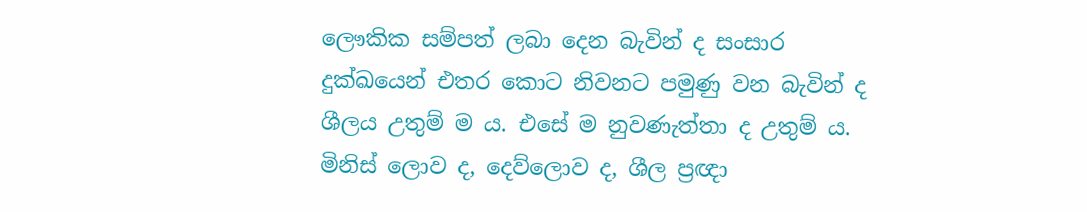ලෞකික සම්පත් ලබා දෙන බැවින් ද සංසාර දුක්ඛයෙන් එතර කොට නිවනට පමුණු වන බැවින් ද ශීලය උතුම් ම ය. එසේ ම නුවණැත්තා ද උතුම් ය. මිනිස් ලොව ද, දෙව්ලොව ද, ශීල ප්‍රඥා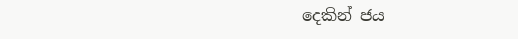දෙකින් ජය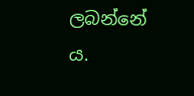ලබන්නේ ය.